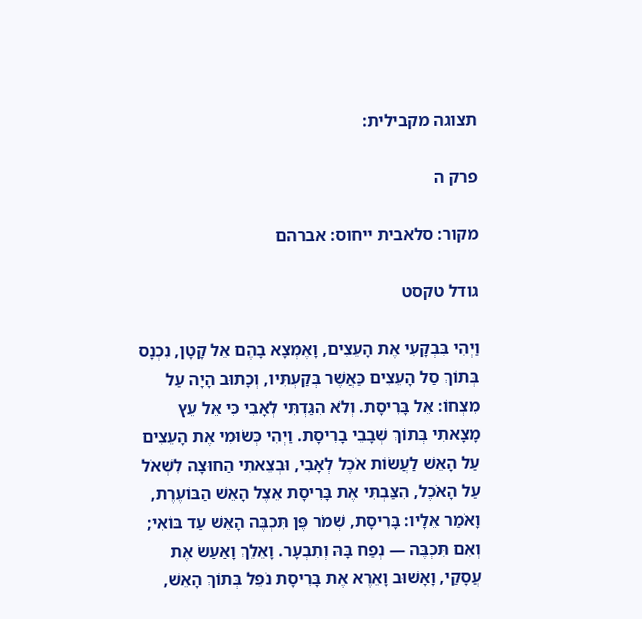תצוגה מקבילית:

פרק ה

מקור: סלאבית ייחוס: אברהם

גודל טקסט

וַיְהִי בִּבְקָעִי אֶת הָעֵצִים, וָאֶמְצָא בָהֶם אֵל קָטָן, נִכְנָס בְּתוֹךְ סַל הָעֵצִים כַּאֲשֶׁר בְּקַעְתִּיו, וְכָתוּב הָיָה עַל מִצְחוֹ: אֵל בָּרִיסָת. וְלֹא הִגַּדְתִּי לְאָבִי כִּי אֵל עֵץ מָצָאתִי בְּתוֹךְ שְׁבָבֵי בָרִיסָת. וַיְהִי כְּשׂוּמִי אֶת הָעֵצִים עַל הָאֵשׁ לַעֲשׂוֹת אֹכֶל לְאָבִי, וּבְצֵאתִי הַחוּצָה לִשְׁאֹל עַל הָאֹכֶל, הִצַּבְתִּי אֶת בָּרִיסָת אֵצֶל הָאֵשׁ הַבּוֹעֶרֶת, וָאֹמַר אֵלָיו: בָּרִיסָת, שְׁמֹר פֶּן תִּכְבֶּה הָאֵשׁ עַד בּוֹאִי; וְאִם תִּכְבֶּה — נְפַח בָּהּ וְתִבְעָר. וָאֵלֵךְ וָאַעַשׂ אֶת עֲסָקַי, וָאָשׁוּב וָאֵרֶא אֶת בָּרִיסָת נֹפֵל בְּתוֹךְ הָאֵשׁ,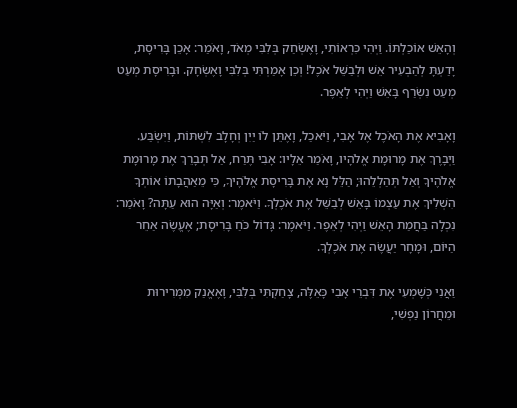וְהָאֵשׁ אוֹכַלְתּוֹ. וַיְהִי כִּרְאוֹתִי, וָאֶשְׂחַק בְּלִבִּי מְאֹד, וָאֹמַר: אָכֵן בָּרִיסָת, יָדַעְתָּ לְהַבְעִיר אֵשׁ וּלְבַשֵּׁל אֹכֶל! וְכֵן אָמַרְתִּי בְּלִבִּי וָאֶשְׂחָק. וּבָרִיסָת מְעַט מְעַט נִשְׂרַף בָּאֵשׁ וַיְהִי לְאֵפֶר.

וָאָבִיא אֶת הָאֹכֶל אֶל אָבִי, וַיֹּאכַל, וָאֶתֵּן לוֹ יַיִן וְחָלָב לִשְׁתּוֹת, וַיִּשְׂבַּע. וַיְבָרֶךְ אֶת מָרוּמָת אֱלֹהָיו, וָאֹמַר אֵלָיו: אָבִי תֶּרַח, אַל תְּבָרֵךְ אֶת מָרוּמָת אֱלֹהֶיךָ וְאַל תְּהַלְלֵהוּ; הַלֵּל נָא אֶת בָּרִיסָת אֱלֹהֶיךָ, כִּי מֵאַהֲבָתוֹ אוֹתְךָ הִשְׁלִיךְ אֶת עַצְמוֹ בָּאֵשׁ לְבַשֵּׁל אֶת אֹכֶלְךָ. וַיֹּאמֶר: וְאַיָּה הוּא עַתָּה? וָאֹמַר: נִכְלָה בַּחֲמַת הָאֵשׁ וַיְהִי לְאֵפֶר. וַיֹּאמֶר: גָּדוֹל כֹּחַ בָּרִיסָת; אֶעֱשֶׂה אַחֵר הַיּוֹם, וּמָחָר יַעֲשֶׂה אֶת אֹכֶלְךָ.

וַאֲנִי כְּשָׁמְעִי אֶת דִּבְרֵי אָבִי כָּאֵלֶּה, צָחַקְתִּי בְּלִבִּי, וָאֶאֱנַק מִמְּרִירוּת וּמֵחֲרוֹן נַפְשִׁי,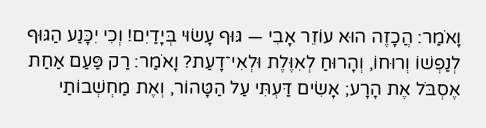וָאֹמַר: הֲכָזֶה הוּא עוֹזֵר אָבִי — גּוּף עָשׂוּי בְּיָדַיִם! וְכִי יִכָּנַע הַגּוּף לְנַפְשׁוֹ וְרוּחוֹ, וְהָרוּחַ לְאִוֶּלֶת וּלְאִי־דָעַת? וָאֹמַר: רַק פַּעַם אַחַת אֶסְבֹּל אֶת הָרָע; אָשִׂים דַּעְתִּי עַל הַטָּהוֹר, וְאֶת מַחְשְׁבוֹתַי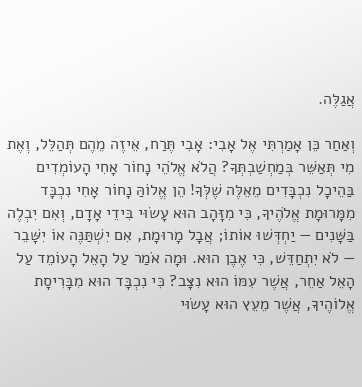אֲגַלֶּה.

וְאַחַר כֵּן אָמַרְתִּי אֶל אָבִי: אָבִי תֶּרַח, אֵיזֶה מֵהֶם תְּהַלֵּל, וְאֶת מִי תְּאַשֵּׁר בְּמַחְשַׁבְתְּךָ? הֲלֹא אֱלֹהֵי נָחוֹר אָחִי הָעוֹמְדִים בַּהֵיכָל נִכְבָּדִים מֵאֵלֶּה שֶׁלְּךָ! הֵן אֱלוֹהַּ נָחוֹר אָחִי נִכְבָּד מִמָּרוּמָת אֱלֹהֶיךָ, כִּי מִזָּהָב הוּא עָשׂוּי בִּידֵי אָדָם, וְאִם יִבְלֶה בַּשָּׁנִים — יַחְדְּשׁוּ אוֹתוֹ; אֲבָל מָרוּמָת, אִם יִשְׁתַּנֶּה אוֹ יִשָּׁבֵר — לֹא יִתְחַדֵּשׁ, כִּי אֶבֶן הוּא. וּמָה אֹמַר עַל הָאֵל הָעוֹמֵד עַל הָאֵל אַחֵר, אֲשֶׁר עִמּוֹ הוּא נִצָּב? כִּי נִכְבָּד הוּא מִבָּרִיסָת אֱלוֹהֶיךָ, אֲשֶׁר מֵעֵץ הוּא עָשׂוּי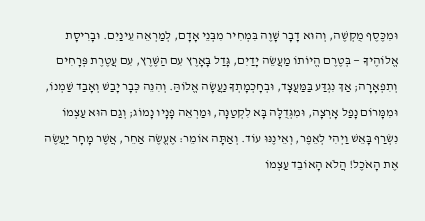וּמִכֶּסֶף מֻקְשֶׁה, וְהוּא דָבָר שָׁוֶה בִּמְחִיר מִבְּנֵי אָדָם, לְמַרְאֵה עֵינַיִם. וּבָרִיסָת אֱלוֹהֶיךָ — בְּטֶרֶם הֱיוֹתוֹ מַעֲשֵׂה יָדַיִם, גָּדַל בָּאָרֶץ עִם הַשֶּׁרֶץ, עִם עֲטֶרֶת פְּרָחִים וְתִפְאָרָה; אַךְ נִגְדַּע בַּמַּעֲצָד, וּבְחָכְמָתְךָ נַעֲשָׂה אֱלוֹהַּ. וְהִנֵּה כְּבָר יָבַשׁ וְאָבַד שַׁמְנוֹ, וּמִמָּרוֹם נָפַל אָרְצָה, וּמִגְּדֻלָּה בָּא לִקְטַנָּה, וּמַרְאֵה פָנָיו נָמוֹג; וְגַם הוּא עַצְמוֹ נִשְׂרַף בָּאֵשׁ וַיְהִי לְאֵפֶר, וְאֵינֶנּוּ עוֹד. וְאַתָּה אוֹמֵר: אֶעֱשֶׂה אַחֵר, אֲשֶׁר מָחָר יַעֲשֶׂה אֶת הָאֹכֶל! הֲלֹא הָאוֹבֵד עַצְמוֹ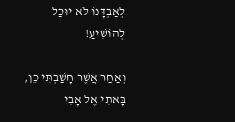לְאַבְדָּנוֹ לֹא יוּכַל לְהוֹשִׁיעַ!

וְאַחַר אֲשֶׁר חָשַׁבְתִּי כֵן, בָּאתִי אֶל אָבִי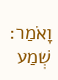וָאֹמַר: שְׁמַע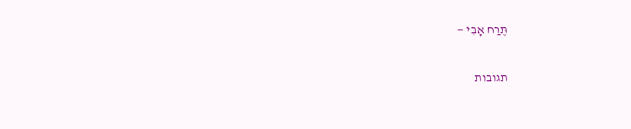תֶּרַח אָבִי —

תגובות